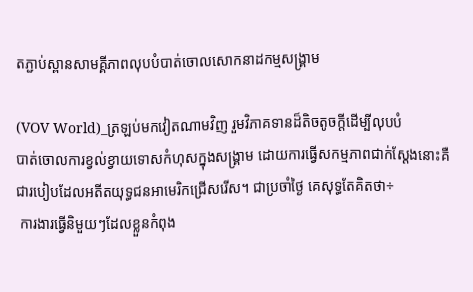តភ្ជាប់ស្ពានសាមគ្គីភាពលុបបំបាត់ចោលសោកនាដកម្មសង្គ្រាម

(VOV World)_ត្រឡប់មកវៀតណាមវិញ រួមវិភាគទានដ៏តិចតូចក្តីដើម្បីលុបបំ
បាត់ចោលការខ្វល់ខ្វាយទោសកំហុសក្នុងសង្គ្រាម ដោយការធ្វើសកម្មភាពជាក់ស្ដែងនោះគឺជារបៀបដែលអតីតយុទ្ធជនអាមេរិកជ្រើសរើស។ ជាប្រចាំថ្ងៃ គេសុទ្ធតែគិតថា÷
 ការងារធ្វើនិមួយៗដែលខ្លួនកំពុង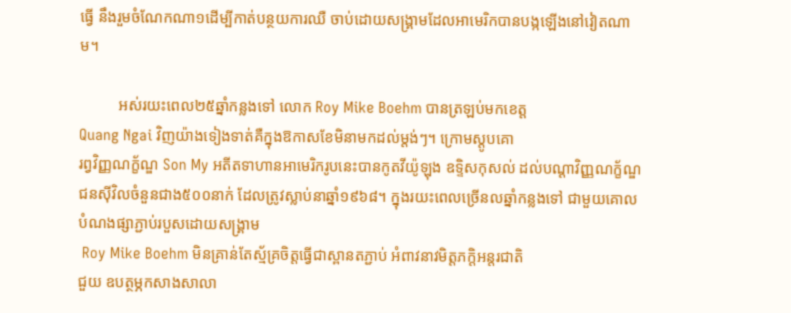ធ្វើ នឹងរួមចំណែកណា១ដើម្បីកាត់បន្ថយការឈឺ ចាប់ដោយសង្គ្រាមដែលអាមេរិកបានបង្កឡើងនៅវៀតណាម។

          អស់រយះពេល២៥ឆ្នាំកន្លងទៅ លោក Roy Mike Boehm បានត្រឡប់មកខេត្ត
Quang Ngai វិញយ៉ាងទៀងទាត់គឺក្នុងឱកាសខែមិនាមកដល់ម្ដង់ៗ។ ក្រោមស្ដូបគោ
រព្វវិញ្ញណក្ខ័ណ្ឌ Son My អតីតទាហានអាមេរិករូបនេះបានកូតវីយ៉ូឡុង ឧទ្ទិសកុសល់ ដល់បណ្ដាវិញ្ញណក្ខ័ណ្ឌជនស៊ីវិលចំនួនជាង៥០០នាក់ ដែលត្រូវស្លាប់នាឆ្នាំ១៩៦៨។ ក្នុងរយះពេលច្រើនលឆ្នាំកន្លងទៅ ជាមួយគោលបំណងផ្សាភ្ជាប់របួសដោយសង្រ្គាម
 Roy Mike Boehm មិនគ្រាន់តែស្ម័គ្រចិត្តធ្វើជាស្ពានតភ្ជាប់ អំពាវនាវមិត្តភក្តិអន្តរជាតិ
ជួយ ឧបត្ថម្ភកសាងសាលា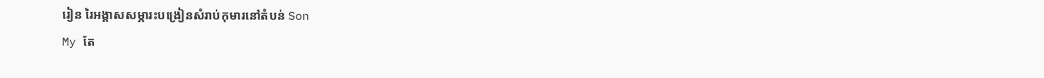រៀន រៃអង្គាសសម្ភារះបង្រៀនសំរាប់កុមារនៅតំបន់ Son
My តែ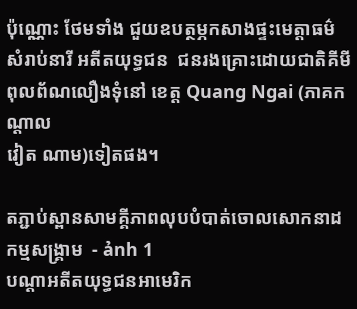ប៉ុណ្ណោះ ថែមទាំង ជួយឧបត្ថម្ភកសាងផ្ទះមេត្តាធម៌ សំរាប់នារី អតីតយុទ្ធជន  ជនរងគ្រោះដោយជាតិគីមីពុលព័ណលឿងទុំនៅ ខេត្ត Quang Ngai (ភាគកណ្ដាល
វៀត ណាម)ទៀតផង។

តភ្ជាប់ស្ពានសាមគ្គីភាពលុបបំបាត់ចោលសោកនាដកម្មសង្គ្រាម  - ảnh 1
បណ្ដាអតីតយុទ្ធជនអាមេរិក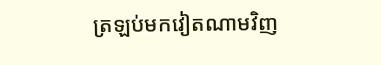ត្រឡប់មកវៀតណាមវិញ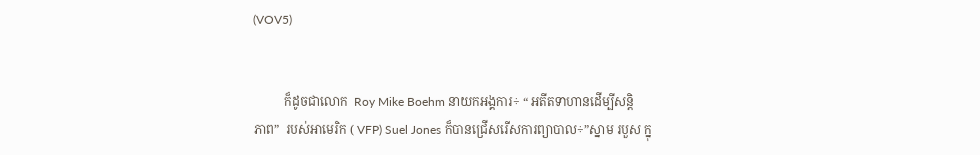(VOV5)


          ក៏ដូចជាលោក  Roy Mike Boehm នាយកអង្គការ÷ “ អតីតទាហានដើម្បីសន្តិ
ភាព”  របស់អាមេរិក ( VFP) Suel Jones ក៏បានជ្រើសរើសការព្យាបាល÷”ស្នាម របួស ក្នុ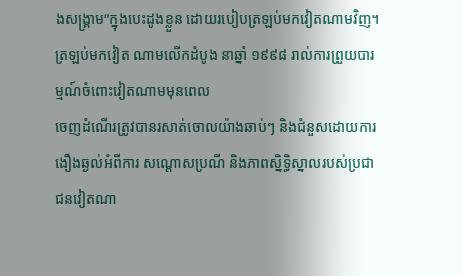ងសង្គ្រាម”ក្នុងបេះដូងខ្លួន ដោយរបៀបត្រឡប់មកវៀតណាមវិញ។ ត្រឡប់មកវៀត ណាមលើកដំបូង នាឆ្នាំ ១៩៩៨ រាល់ការព្រួយបារម្មណ៍ចំពោះវៀតណាមមុនពេល
ចេញដំណើរត្រូវបានរសាត់ចោលយ៉ាងឆាប់ៗ និងជំនួសដោយការងឿងឆ្ងល់អំពីការ សណ្ដោសប្រណី និងភាពស្និទ្ធិស្នាលរបស់ប្រជាជនវៀតណា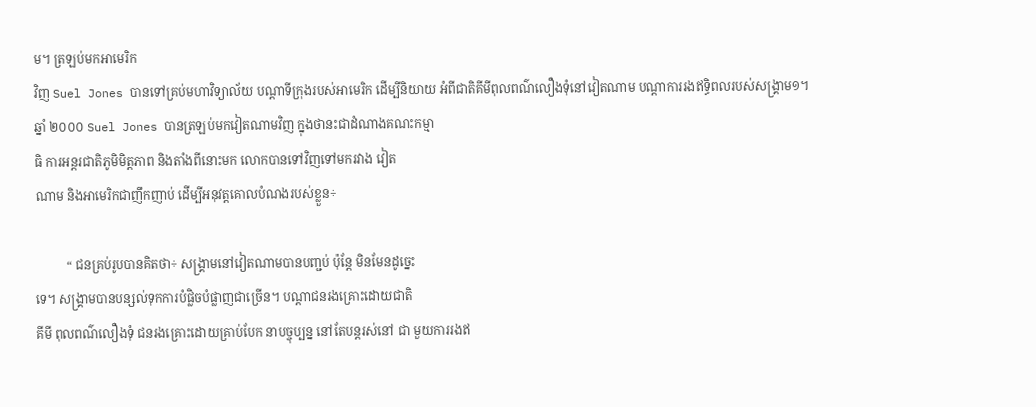ម។ ត្រឡប់មកអាមេរិក
វិញ Suel Jones បានទៅគ្រប់មហាវិទ្យាល័យ បណ្ដាទីក្រុងរបស់អាមេរិក ដើម្បីនិយាយ អំពីជាតិគីមីពុលពណ៌លឿងទុំនៅវៀតណាម បណ្ដាការរងឥទ្ធិពលរបស់សង្គ្រាម១។
ឆ្នាំ ២០០០ Suel Jones បានត្រឡប់មកវៀតណាមវិញ ក្នុងថានះជាដំណាងគណះកម្មា
ធិ ការអន្តរជាតិភូមិមិត្តភាព និងតាំងពីនោះមក លោកបានទៅវិញទៅមករវាង វៀត
ណាម និងអាមេរិកជាញឹកញាប់ ដើម្បីអនុវត្តគោលបំណងរបស់ខ្លួន÷

          “ ជនគ្រប់រូបបានគិតថា÷ សង្គ្រាមនៅវៀតណាមបានបញ្ជប់ ប៉ុន្តែ មិនមែនដូច្នេះ
ទេ។ សង្គ្រាមបានបន្សល់ទុកការបំផ្លិចបំផ្លាញជាច្រើន។ បណ្ដាជនរងគ្រោះដោយជាតិ
គីមី ពុលពណ៌លឿងទុំ ជនរងគ្រោះដោយគ្រាប់បែក នាបច្ចុប្បន្ន នៅតែបន្តរស់នៅ ជា មួយការរងឥ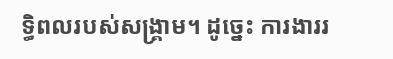ទ្ធិពលរបស់សង្គ្រាម។ ដូច្នេះ ការងាររ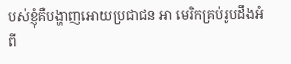បស់ខ្ញុំគឺបង្ហាញអោយប្រជាជន អា មេរិកគ្រប់រូបដឹងអំពី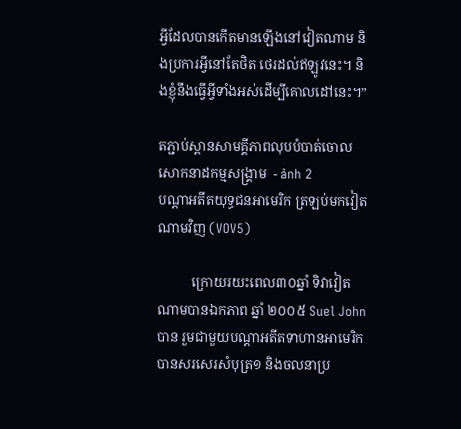អ្វីដែលបានកើតមានឡើងនៅវៀតណាម និងប្រការអ្វីនៅតែថិត ថេរដល់ឥឡូវនេះ។ និងខ្ញុំនឹងធ្វើអ្វីទាំងអស់ដើម្បីគោលដៅនេះ។”

តភ្ជាប់ស្ពានសាមគ្គីភាពលុបបំបាត់ចោលសោកនាដកម្មសង្គ្រាម  - ảnh 2
បណ្ដាអតីតយុទ្ធជនអាមេរិក ត្រឡប់មកវៀតណាមវិញ (VOV5)

          ក្រោយរយះពេល៣០ឆ្នាំ ទិវាវៀតណាមបានឯកភាព ឆ្នាំ ២០០៥ Suel John បាន រួមជាមួយបណ្ដាអតីតទាហានអាមេរិក បានសរសេរសំបុត្រ១ និងចលនាប្រ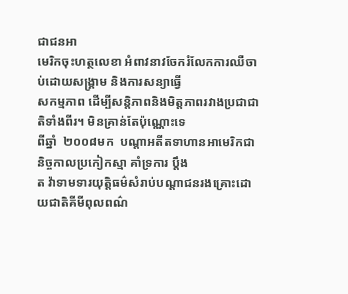ជាជនអា
មេរិកចុះហត្ថលេខា អំពាវនាវចែករំលែកការឈឺចាប់ដោយសង្គ្រាម និងការសន្យាធ្វើ
សកម្មភាព ដើម្បីសន្តិភាពនិងមិត្តភាពរវាងប្រជាជាតិទាំងពីរ។ មិនគ្រាន់តែប៉ុណ្ណោះទេ
ពីឆ្នាំ  ២០០៨មក  បណ្ដាអតីតទាហានអាមេរិកជានិច្ចកាលប្រកៀកស្មា គាំទ្រការ ប្តឹង
ត វ៉ាទាមទារយុត្តិធម៌សំរាប់បណ្ដាជនរងគ្រោះដោយជាតិគីមីពុលពណ៌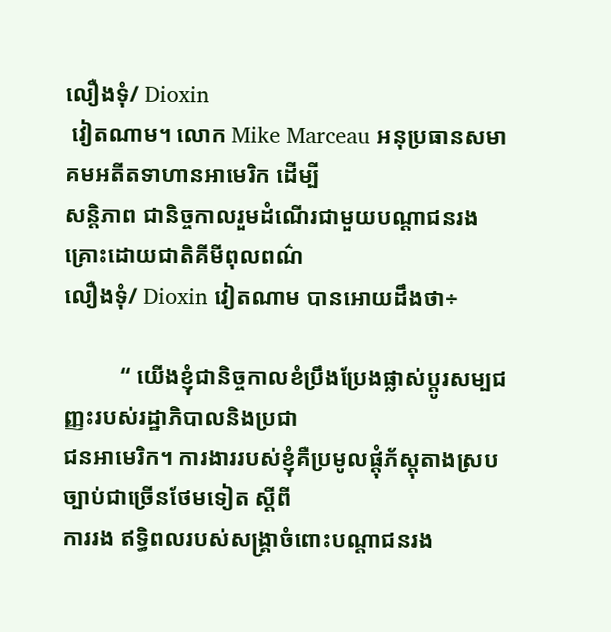លឿងទុំ/ Dioxin
 វៀតណាម។ លោក Mike Marceau អនុប្រធានសមាគមអតីតទាហានអាមេរិក ដើម្បី
សន្តិភាព ជានិច្ចកាលរួមដំណើរជាមួយបណ្ដាជនរងគ្រោះដោយជាតិគីមីពុលពណ៌
លឿងទុំ/ Dioxin វៀតណាម បានអោយដឹងថា÷

          “ យើងខ្ញុំជានិច្ចកាលខំប្រឹងប្រែងផ្លាស់ប្តូរសម្បជញ្ញះរបស់រដ្ឋាភិបាលនិងប្រជា
ជនអាមេរិក។ ការងាររបស់ខ្ញុំគឺប្រមូលផ្តុំភ័ស្តុតាងស្របច្បាប់ជាច្រើនថែមទៀត ស្ដីពី
ការរង ឥទ្ធិពលរបស់សង្គ្រាចំពោះបណ្ដាជនរង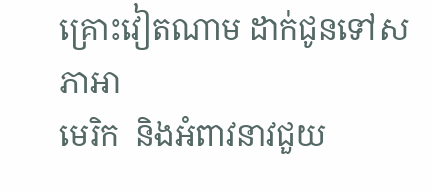គ្រោះវៀតណាម ដាក់ជូនទៅសភាអា
មេរិក  និងអំពាវនាវជួយ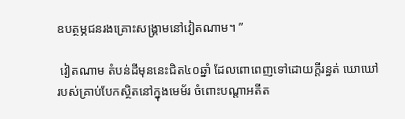ឧបត្ថម្ភជនរងគ្រោះសង្គ្រាមនៅវៀតណាម។ ”

 វៀតណាម តំបន់ដីមុននេះជិត៤០ឆ្នាំ ដែលពោពេញទៅដោយក្តីរន្ធត់ ឃោឃៅ
របស់គ្រាប់បែកស្ថិតនៅក្នុងមេម័រ ចំពោះបណ្ដាអតីត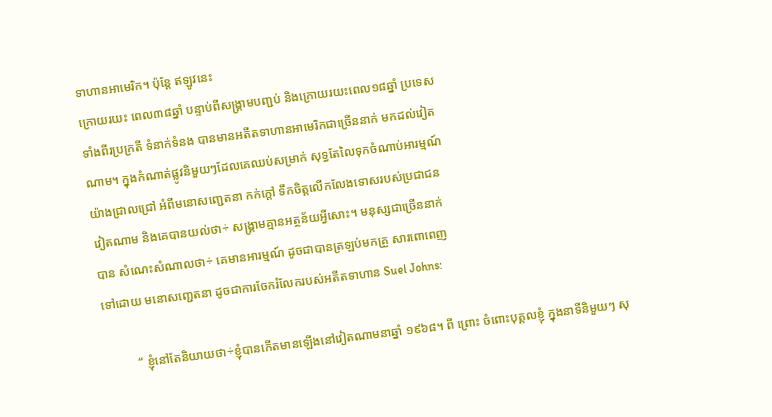ទាហានអាមេរិក។ ប៉ុន្តែ ឥឡូវនេះ
ក្រោយរយះ ពេល៣៨ឆ្នាំ បន្ទាប់ពីសង្គ្រាមបញ្ជប់ និងក្រោយរយះពេល១៨ឆ្នាំ ប្រទេស
ទាំងពីរប្រក្រតី ទំនាក់ទំនង បានមានអតីតទាហានអាមេរិកជាច្រើននាក់ មកដល់វៀត
ណាម។ ក្នុងកំណាត់ផ្លូវនិមួយៗដែលគេឈប់សម្រាក់ សុទ្ធតែលៃទុកចំណាប់អារម្មណ៍
យ៉ាងជ្រាលជ្រៅ អំពីមនោសញ្ជេតនា កក់ក្តៅ ទឹកចិត្តលើកលែងទោសរបស់ប្រជាជន
វៀតណាម និងគេបានយល់ថា÷ សង្គ្រាមគ្មានអត្ថន័យអ្វីសោះ។ មនុស្សជាច្រើននាក់
បាន សំណេះសំណាលថា÷ គេមានអារម្មណ៍ ដូចជាបានត្រឡប់មកគ្រួ សារពោពេញ
ទៅដោយ មនោសញ្ជេតនា ដូចជាការចែករំលែករបស់អតីតទាហាន Suel Johns:

          “ ខ្ញុំនៅតែនិយាយថា÷ខ្ញុំបានកើតមានឡើងនៅវៀតណាមនាឆ្នាំ ១៩៦៨។ ពី ព្រោះ ចំពោះបុគ្គលខ្ញុំ ក្នុងនាទីនិមួយៗ សុ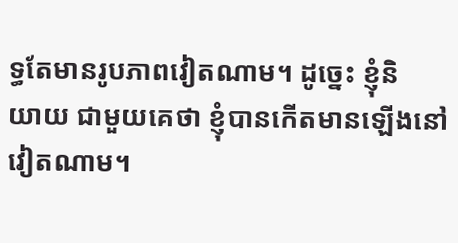ទ្ធតែមានរូបភាពវៀតណាម។ ដូច្នេះ ខ្ញុំនិ
យាយ ជាមួយគេថា ខ្ញុំបានកើតមានឡើងនៅវៀតណាម។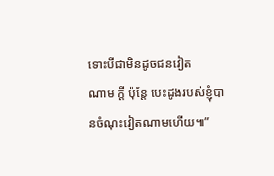ទោះបីជាមិនដូចជនវៀត
ណាម ក្តី ប៉ុន្តែ បេះដូងរបស់ខ្ញុំបានចំណុះវៀតណាមហើយ៕”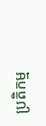ប្រតិកម្ម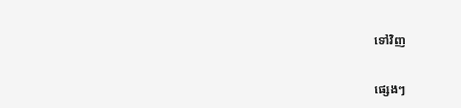ទៅវិញ

ផ្សេងៗ